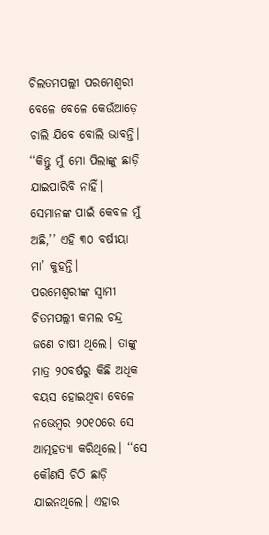ଚିଲତମପଲ୍ଲୀ ପରମେଶ୍ୱରୀ ବେଳେ ବେଳେ କେଉଁଆଡ଼େ ଚାଲି ଯିବେ ବୋଲି ଭାବନ୍ତି। ‘‘କିନ୍ତୁ ମୁଁ ମୋ ପିଲାଙ୍କୁ ଛାଡ଼ି ଯାଇପାରିବି ନାହିଁ। ସେମାନଙ୍କ ପାଇଁ କେବଳ ମୁଁ ଅଛି,’’ ଏହି ୩୦ ବର୍ଷୀୟା ମା’ କୁହନ୍ତି।
ପରମେଶ୍ୱରୀଙ୍କ ସ୍ୱାମୀ ଚିତମପଲ୍ଲୀ କମଲ ଚନ୍ଦ୍ର ଜଣେ ଚାଷୀ ଥିଲେ। ତାଙ୍କୁ ମାତ୍ର ୨୦ବର୍ଷରୁ କିଛି ଅଧିକ ବୟସ ହୋଇଥିବା ବେଳେ ନଭେମ୍ବର ୨୦୧୦ରେ ସେ ଆତ୍ମହତ୍ୟା କରିଥିଲେ। ‘‘ସେ କୌଣସି ଚିଠି ଛାଡ଼ି ଯାଇନଥିଲେ। ଏହାର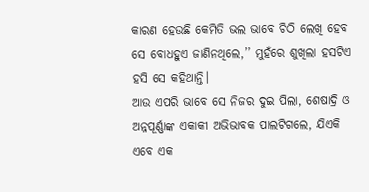କାରଣ ହେଉଛି କେମିତି ଭଲ ଭାବେ ଚିଠି ଲେଖି ହେବ ସେ ବୋଧହୁଏ ଜାଣିନଥିଲେ,’’ ମୁହଁରେ ଶୁଖିଲା ହସଟିଏ ହସି ସେ କହିଥାନ୍ତି।
ଆଉ ଏପରି ଭାବେ ସେ ନିଜର ଦୁଇ ପିଲା, ଶେଷାଦ୍ରି ଓ ଅନ୍ନପୂର୍ଣ୍ଣାଙ୍କ ଏକାକୀ ଅଭିଭାବକ ପାଲଟିଗଲେ, ଯିଏକି ଏବେ ଏକ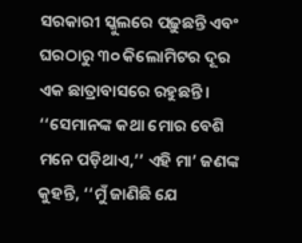ସରକାରୀ ସ୍କୁଲରେ ପଢ଼ୁଛନ୍ତି ଏବଂ ଘରଠାରୁ ୩୦ କିଲୋମିଟର ଦୂର ଏକ ଛାତ୍ରାବାସରେ ରହୁଛନ୍ତି। ‘‘ସେମାନଙ୍କ କଥା ମୋର ବେଶି ମନେ ପଡ଼ିଥାଏ,’’ ଏହି ମା’ ଜଣଙ୍କ କୁହନ୍ତି, ‘‘ମୁଁ ଜାଣିଛି ଯେ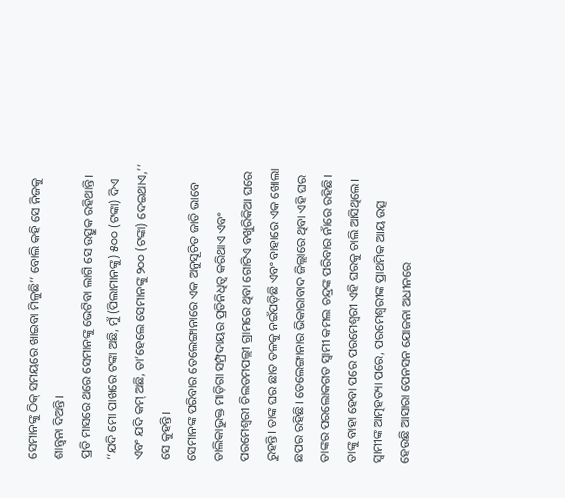ସେମାନଙ୍କୁ ଠିକ୍ ସମୟରେ ଖାଇବା ମିଳୁଛି’’ ବୋଲି କହି ସେ ନିଜକୁ ଶାନ୍ତ୍ୱନା ଦିଅନ୍ତି।
ପ୍ରତି ମାସରେ ଥରେ ସେମାନଙ୍କୁ ଭେଟିବା ଲାଗି ସେ ଉତ୍ସୁକ ରହିଥାନ୍ତି। ‘‘ଯଦି ମୋ ପାଖରେ ଟଙ୍କା ଅଛି, ମୁଁ (ପିଲାମାନଙ୍କୁ) ୫୦୦ (ଟଙ୍କା) ଦିଏ ଏବଂ ଯଦି କମ୍ ଅଛି, ତା’ହେଲେ ସେମାନଙ୍କୁ ୨୦୦ (ଟଙ୍କା) ଦେଇଥାଏ,’’ ସେ କୁହନ୍ତି।
ସେମାନଙ୍କ ପରିବାର ତେଲେଙ୍ଗାନାରେ ଏକ ଅନୁସୂଚିତ ଜାତି ଭାବେ ତାଲିକାଭୁକ୍ତ ମାଡ଼ିଗା ସମ୍ପ୍ରଦାୟର ପ୍ରତିନିଧିତ୍ୱ କରିଥାଏ ଏବଂ ପରମେଶ୍ୱରୀ ଚିଲତମପଲ୍ଲୀ ଗ୍ରାମରେ ଥିବା ଗୋଟିଏ ବଖୁରିକିଆ ଘରେ ରୁହନ୍ତି। ତାଙ୍କ ଘର ଛାତ ତଳକୁ ନଇଁପଡ଼ିଛି ଏବଂ ବାହାରେ ଏକ ଖୋଲା ଛପର ରହିଛି। ତେଲେଙ୍ଗାନାର ଭିକାରାବାଦ ଜିଲ୍ଲାରେ ଥିବା ଏହି ଘର ତାଙ୍କର ପରଲୋକଗତ ସ୍ୱାମୀ କମଲ ଚନ୍ଦ୍ରଙ୍କ ପରିବାର ନାଁରେ ରହିଛି। ତାଙ୍କୁ ବାହା ହେବା ପରେ ପରମେଶ୍ୱରୀ ଏହି ଘରକୁ ଚାଲି ଆସିଥିଲେ।
ସ୍ୱାମୀଙ୍କ ଆତ୍ମହତ୍ୟା ପରେ, ପରମେଶ୍ୱରୀଙ୍କ ପ୍ରାଥମିକ ଆୟ ଉତ୍ସ ହେଉଛି ଆସାରା ପେନସନ ଯୋଜନା ଅଧୀନରେ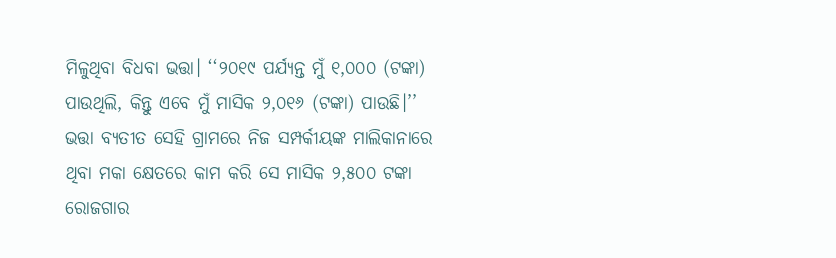ମିଳୁଥିବା ବିଧବା ଭତ୍ତା। ‘‘୨୦୧୯ ପର୍ଯ୍ୟନ୍ତ ମୁଁ ୧,୦୦୦ (ଟଙ୍କା) ପାଉଥିଲି, କିନ୍ତୁ ଏବେ ମୁଁ ମାସିକ ୨,୦୧୬ (ଟଙ୍କା) ପାଉଛି।’’
ଭତ୍ତା ବ୍ୟତୀତ ସେହି ଗ୍ରାମରେ ନିଜ ସମ୍ପର୍କୀୟଙ୍କ ମାଲିକାନାରେ ଥିବା ମକା କ୍ଷେତରେ କାମ କରି ସେ ମାସିକ ୨,୫୦୦ ଟଙ୍କା ରୋଜଗାର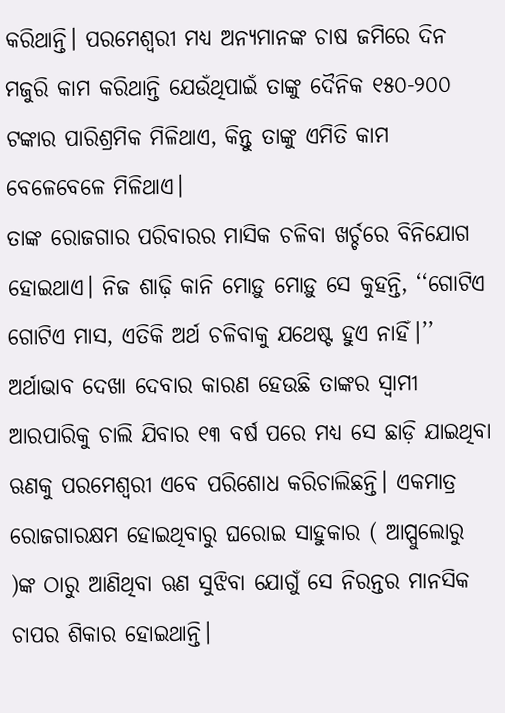କରିଥାନ୍ତି। ପରମେଶ୍ୱରୀ ମଧ୍ୟ ଅନ୍ୟମାନଙ୍କ ଚାଷ ଜମିରେ ଦିନ ମଜୁରି କାମ କରିଥାନ୍ତି ଯେଉଁଥିପାଇଁ ତାଙ୍କୁ ଦୈନିକ ୧୫୦-୨୦୦ ଟଙ୍କାର ପାରିଶ୍ରମିକ ମିଳିଥାଏ, କିନ୍ତୁ ତାଙ୍କୁ ଏମିତି କାମ ବେଳେବେଳେ ମିଳିଥାଏ।
ତାଙ୍କ ରୋଜଗାର ପରିବାରର ମାସିକ ଚଳିବା ଖର୍ଚ୍ଚରେ ବିନିଯୋଗ ହୋଇଥାଏ। ନିଜ ଶାଢ଼ି କାନି ମୋଡ଼ୁ ମୋଡ଼ୁ ସେ କୁହନ୍ତି, ‘‘ଗୋଟିଏ ଗୋଟିଏ ମାସ, ଏତିକି ଅର୍ଥ ଚଳିବାକୁ ଯଥେଷ୍ଟ ହୁଏ ନାହିଁ।’’
ଅର୍ଥାଭାବ ଦେଖା ଦେବାର କାରଣ ହେଉଛି ତାଙ୍କର ସ୍ୱାମୀ ଆରପାରିକୁ ଚାଲି ଯିବାର ୧୩ ବର୍ଷ ପରେ ମଧ୍ୟ ସେ ଛାଡ଼ି ଯାଇଥିବା ଋଣକୁ ପରମେଶ୍ୱରୀ ଏବେ ପରିଶୋଧ କରିଚାଲିଛନ୍ତି। ଏକମାତ୍ର ରୋଜଗାରକ୍ଷମ ହୋଇଥିବାରୁ ଘରୋଇ ସାହୁକାର ( ଆପ୍ପୁଲୋରୁ )ଙ୍କ ଠାରୁ ଆଣିଥିବା ଋଣ ସୁଝିବା ଯୋଗୁଁ ସେ ନିରନ୍ତର ମାନସିକ ଚାପର ଶିକାର ହୋଇଥାନ୍ତି।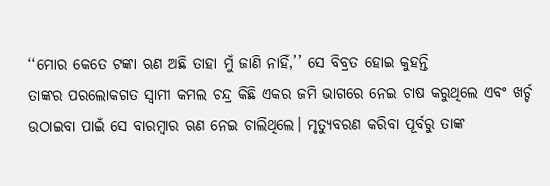‘‘ମୋର କେତେ ଟଙ୍କା ଋଣ ଅଛି ତାହା ମୁଁ ଜାଣି ନାହିଁ,’’ ସେ ବିବ୍ରତ ହୋଇ କୁହନ୍ତି
ତାଙ୍କର ପରଲୋକଗତ ସ୍ୱାମୀ କମଲ ଚନ୍ଦ୍ର କିଛି ଏକର ଜମି ଭାଗରେ ନେଇ ଚାଷ କରୁଥିଲେ ଏବଂ ଖର୍ଚ୍ଚ ଉଠାଇବା ପାଇଁ ସେ ବାରମ୍ବାର ଋଣ ନେଇ ଚାଲିଥିଲେ। ମୃତ୍ୟୁବରଣ କରିବା ପୂର୍ବରୁ ତାଙ୍କ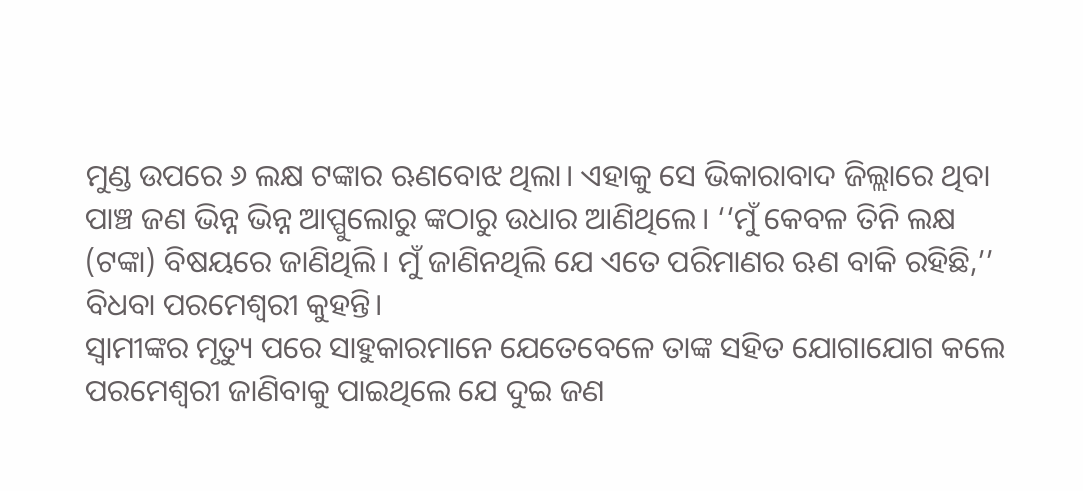ମୁଣ୍ଡ ଉପରେ ୬ ଲକ୍ଷ ଟଙ୍କାର ଋଣବୋଝ ଥିଲା। ଏହାକୁ ସେ ଭିକାରାବାଦ ଜିଲ୍ଲାରେ ଥିବା ପାଞ୍ଚ ଜଣ ଭିନ୍ନ ଭିନ୍ନ ଆପ୍ପୁଲୋରୁ ଙ୍କଠାରୁ ଉଧାର ଆଣିଥିଲେ। ‘‘ମୁଁ କେବଳ ତିନି ଲକ୍ଷ (ଟଙ୍କା) ବିଷୟରେ ଜାଣିଥିଲି। ମୁଁ ଜାଣିନଥିଲି ଯେ ଏତେ ପରିମାଣର ଋଣ ବାକି ରହିଛି,’’ ବିଧବା ପରମେଶ୍ୱରୀ କୁହନ୍ତି।
ସ୍ୱାମୀଙ୍କର ମୃତ୍ୟୁ ପରେ ସାହୁକାରମାନେ ଯେତେବେଳେ ତାଙ୍କ ସହିତ ଯୋଗାଯୋଗ କଲେ ପରମେଶ୍ୱରୀ ଜାଣିବାକୁ ପାଇଥିଲେ ଯେ ଦୁଇ ଜଣ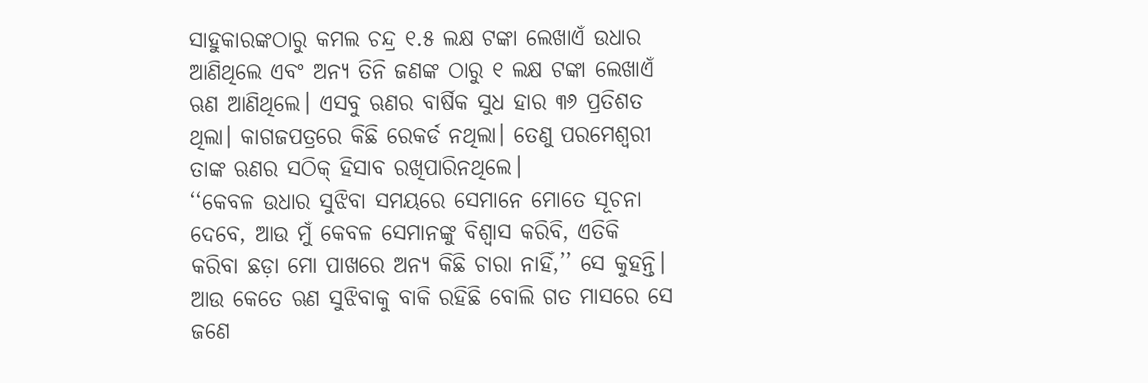ସାହୁକାରଙ୍କଠାରୁ କମଲ ଚନ୍ଦ୍ର ୧.୫ ଲକ୍ଷ ଟଙ୍କା ଲେଖାଏଁ ଉଧାର ଆଣିଥିଲେ ଏବଂ ଅନ୍ୟ ତିନି ଜଣଙ୍କ ଠାରୁ ୧ ଲକ୍ଷ ଟଙ୍କା ଲେଖାଏଁ ଋଣ ଆଣିଥିଲେ। ଏସବୁ ଋଣର ବାର୍ଷିକ ସୁଧ ହାର ୩୬ ପ୍ରତିଶତ ଥିଲା। କାଗଜପତ୍ରରେ କିଛି ରେକର୍ଡ ନଥିଲା। ତେଣୁ ପରମେଶ୍ୱରୀ ତାଙ୍କ ଋଣର ସଠିକ୍ ହିସାବ ରଖିପାରିନଥିଲେ।
‘‘କେବଳ ଉଧାର ସୁଝିବା ସମୟରେ ସେମାନେ ମୋତେ ସୂଚନା ଦେବେ, ଆଉ ମୁଁ କେବଳ ସେମାନଙ୍କୁ ବିଶ୍ୱାସ କରିବି, ଏତିକି କରିବା ଛଡ଼ା ମୋ ପାଖରେ ଅନ୍ୟ କିଛି ଚାରା ନାହିଁ,’’ ସେ କୁହନ୍ତି। ଆଉ କେତେ ଋଣ ସୁଝିବାକୁ ବାକି ରହିଛି ବୋଲି ଗତ ମାସରେ ସେ ଜଣେ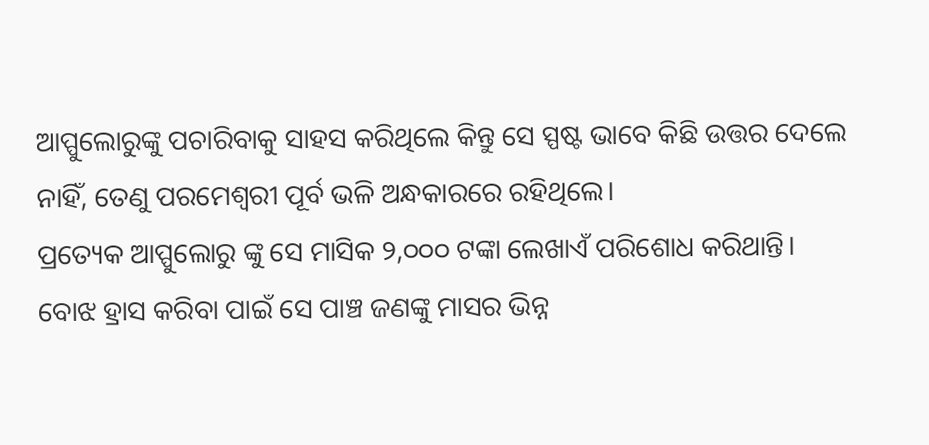ଆପ୍ପୁଲୋରୁଙ୍କୁ ପଚାରିବାକୁ ସାହସ କରିଥିଲେ କିନ୍ତୁ ସେ ସ୍ପଷ୍ଟ ଭାବେ କିଛି ଉତ୍ତର ଦେଲେ ନାହିଁ, ତେଣୁ ପରମେଶ୍ୱରୀ ପୂର୍ବ ଭଳି ଅନ୍ଧକାରରେ ରହିଥିଲେ।
ପ୍ରତ୍ୟେକ ଆପ୍ପୁଲୋରୁ ଙ୍କୁ ସେ ମାସିକ ୨,୦୦୦ ଟଙ୍କା ଲେଖାଏଁ ପରିଶୋଧ କରିଥାନ୍ତି। ବୋଝ ହ୍ରାସ କରିବା ପାଇଁ ସେ ପାଞ୍ଚ ଜଣଙ୍କୁ ମାସର ଭିନ୍ନ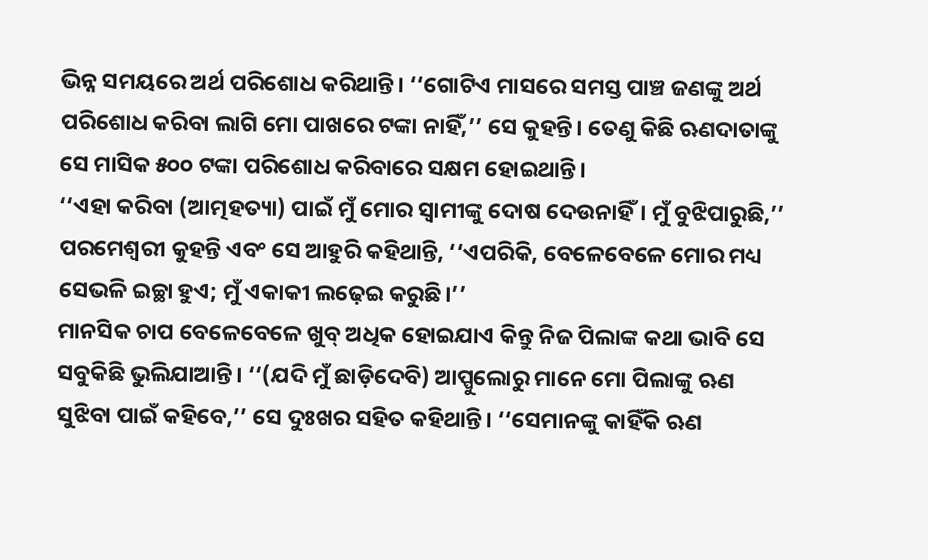ଭିନ୍ନ ସମୟରେ ଅର୍ଥ ପରିଶୋଧ କରିଥାନ୍ତି। ‘‘ଗୋଟିଏ ମାସରେ ସମସ୍ତ ପାଞ୍ଚ ଜଣଙ୍କୁ ଅର୍ଥ ପରିଶୋଧ କରିବା ଲାଗି ମୋ ପାଖରେ ଟଙ୍କା ନାହିଁ,’’ ସେ କୁହନ୍ତି। ତେଣୁ କିଛି ଋଣଦାତାଙ୍କୁ ସେ ମାସିକ ୫୦୦ ଟଙ୍କା ପରିଶୋଧ କରିବାରେ ସକ୍ଷମ ହୋଇଥାନ୍ତି।
‘‘ଏହା କରିବା (ଆତ୍ମହତ୍ୟା) ପାଇଁ ମୁଁ ମୋର ସ୍ୱାମୀଙ୍କୁ ଦୋଷ ଦେଉନାହିଁ। ମୁଁ ବୁଝିପାରୁଛି,’’ ପରମେଶ୍ୱରୀ କୁହନ୍ତି ଏବଂ ସେ ଆହୁରି କହିଥାନ୍ତି, ‘‘ଏପରିକି, ବେଳେବେଳେ ମୋର ମଧ୍ୟ ସେଭଳି ଇଚ୍ଛା ହୁଏ; ମୁଁ ଏକାକୀ ଲଢ଼େଇ କରୁଛି।’’
ମାନସିକ ଚାପ ବେଳେବେଳେ ଖୁବ୍ ଅଧିକ ହୋଇଯାଏ କିନ୍ତୁ ନିଜ ପିଲାଙ୍କ କଥା ଭାବି ସେ ସବୁକିଛି ଭୁଲିଯାଆନ୍ତି। ‘‘(ଯଦି ମୁଁ ଛାଡ଼ିଦେବି) ଆପ୍ପୁଲୋରୁ ମାନେ ମୋ ପିଲାଙ୍କୁ ଋଣ ସୁଝିବା ପାଇଁ କହିବେ,’’ ସେ ଦୁଃଖର ସହିତ କହିଥାନ୍ତି। ‘‘ସେମାନଙ୍କୁ କାହିଁକି ଋଣ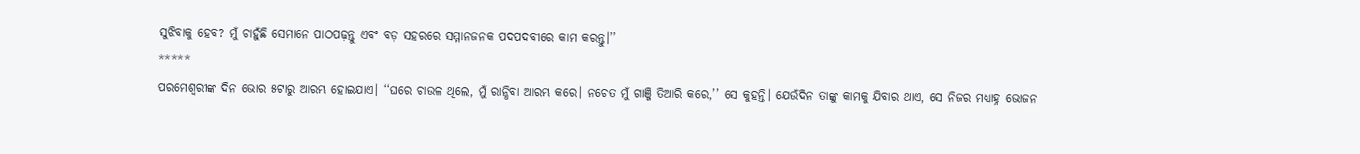ସୁଝିବାକୁ ହେବ? ମୁଁ ଚାହୁଁଛି ସେମାନେ ପାଠପଢ଼ନ୍ତୁ ଏବଂ ବଡ଼ ସହରରେ ସମ୍ମାନଜନକ ପଦପଦବୀରେ କାମ କରନ୍ତୁ।’’
*****
ପରମେଶ୍ୱରୀଙ୍କ ଦିନ ଭୋର ୫ଟାରୁ ଆରମ୍ଭ ହୋଇଯାଏ। ‘‘ଘରେ ଚାଉଳ ଥିଲେ, ମୁଁ ରାନ୍ଧିବା ଆରମ୍ଭ କରେ। ନଚେତ ମୁଁ ଗାଞ୍ଜି ତିଆରି କରେ,’’ ସେ କୁହନ୍ତି। ଯେଉଁଦିନ ତାଙ୍କୁ କାମକୁ ଯିବାର ଥାଏ, ସେ ନିଜର ମଧ୍ୟାହ୍ନ ଭୋଜନ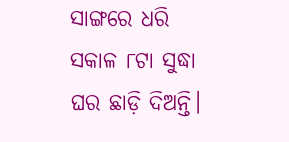ସାଙ୍ଗରେ ଧରି ସକାଳ ୮ଟା ସୁଦ୍ଧା ଘର ଛାଡ଼ି ଦିଅନ୍ତି।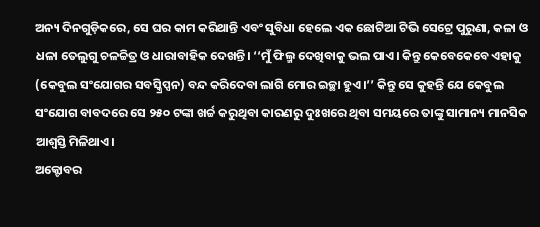ଅନ୍ୟ ଦିନଗୁଡ଼ିକରେ, ସେ ଘର କାମ କରିଥାନ୍ତି ଏବଂ ସୁବିଧା ହେଲେ ଏକ ଛୋଟିଆ ଟିଭି ସେଟ୍ରେ ପୁରୁଣା, କଳା ଓ ଧଳା ତେଲୁଗୁ ଚଳଚ୍ଚିତ୍ର ଓ ଧାରାବାହିକ ଦେଖନ୍ତି। ‘‘ମୁଁ ଫିଲ୍ମ ଦେଖିବାକୁ ଭଲ ପାଏ। କିନ୍ତୁ କେବେକେବେ ଏହାକୁ (କେବୁଲ ସଂଯୋଗର ସବସ୍କ୍ରିପ୍ସନ) ବନ୍ଦ କରିଦେବା ଲାଗି ମୋର ଇଚ୍ଛା ହୁଏ।’’ କିନ୍ତୁ ସେ କୁହନ୍ତି ଯେ କେବୁଲ ସଂଯୋଗ ବାବଦରେ ସେ ୨୫୦ ଟଙ୍କା ଖର୍ଚ୍ଚ କରୁଥିବା କାରଣରୁ ଦୁଃଖରେ ଥିବା ସମୟରେ ତାଙ୍କୁ ସାମାନ୍ୟ ମାନସିକ ଆଶ୍ୱସ୍ତି ମିଳିଥାଏ।
ଅକ୍ଟୋବର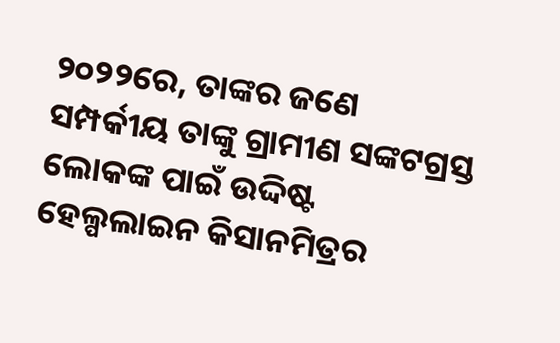୨୦୨୨ରେ, ତାଙ୍କର ଜଣେ ସମ୍ପର୍କୀୟ ତାଙ୍କୁ ଗ୍ରାମୀଣ ସଙ୍କଟଗ୍ରସ୍ତ ଲୋକଙ୍କ ପାଇଁ ଉଦ୍ଦିଷ୍ଟ ହେଲ୍ପଲାଇନ କିସାନମିତ୍ରର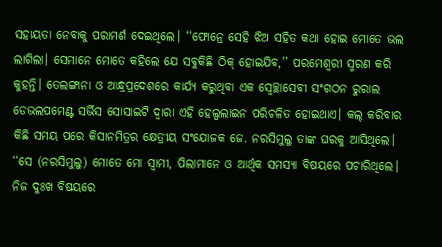ସହାୟତା ନେବାକୁ ପରାମର୍ଶ ଦେଇଥିଲେ। ‘‘ଫୋନ୍ରେ ସେହି ଝିଅ ସହିତ କଥା ହୋଇ ମୋତେ ଭଲ ଲାଗିଲା। ସେମାନେ ମୋତେ କହିଲେ ଯେ ସବୁକିଛି ଠିକ୍ ହୋଇଯିବ,’’ ପରମେଶ୍ୱରୀ ସ୍ମରଣ କରି କୁହନ୍ତି। ତେଲଙ୍ଗାନା ଓ ଆନ୍ଧ୍ରପ୍ରଦେଶରେ କାର୍ଯ୍ୟ କରୁଥିବା ଏକ ସ୍ୱେଚ୍ଛାସେବୀ ସଂଗଠନ ରୁରାଲ ଡେଭଲପମେଣ୍ଟ ସର୍ଭିସ ସୋସାଇଟି ଦ୍ୱାରା ଏହି ହେଲ୍ପଲାଇନ ପରିଚଳିତ ହୋଇଥାଏ। କଲ୍ କରିବାର କିଛି ସମୟ ପରେ କିସାନମିତ୍ରର କ୍ଷେତ୍ରୀୟ ସଂଯୋଜକ ଜେ. ନରସିମୁଲୁ ତାଙ୍କ ଘରକୁ ଆସିଥିଲେ। ‘‘ସେ (ନରସିମୁଲୁ) ମୋତେ ମୋ ସ୍ୱାମୀ, ପିଲାମାନେ ଓ ଆର୍ଥିକ ସମସ୍ୟା ବିଷୟରେ ପଚାରିଥିଲେ। ନିଜ ଦୁଃଖ ବିଷୟରେ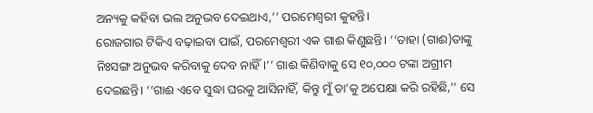ଅନ୍ୟକୁ କହିବା ଭଲ ଅନୁଭବ ଦେଇଥାଏ,’’ ପରମେଶ୍ୱରୀ କୁହନ୍ତି।
ରୋଜଗାର ଟିକିଏ ବଢ଼ାଇବା ପାଇଁ, ପରମେଶ୍ୱରୀ ଏକ ଗାଈ କିଣୁଛନ୍ତି। ‘‘ତାହା (ଗାଈ)ତାଙ୍କୁ ନିଃସଙ୍ଗ ଅନୁଭବ କରିବାକୁ ଦେବ ନାହିଁ।’’ ଗାଈ କିଣିବାକୁ ସେ ୧୦,୦୦୦ ଟଙ୍କା ଅଗ୍ରୀମ ଦେଇଛନ୍ତି। ‘‘ଗାଈ ଏବେ ସୁଦ୍ଧା ଘରକୁ ଆସିନାହିଁ, କିନ୍ତୁ ମୁଁ ତା’କୁ ଅପେକ୍ଷା କରି ରହିଛି,’’ ସେ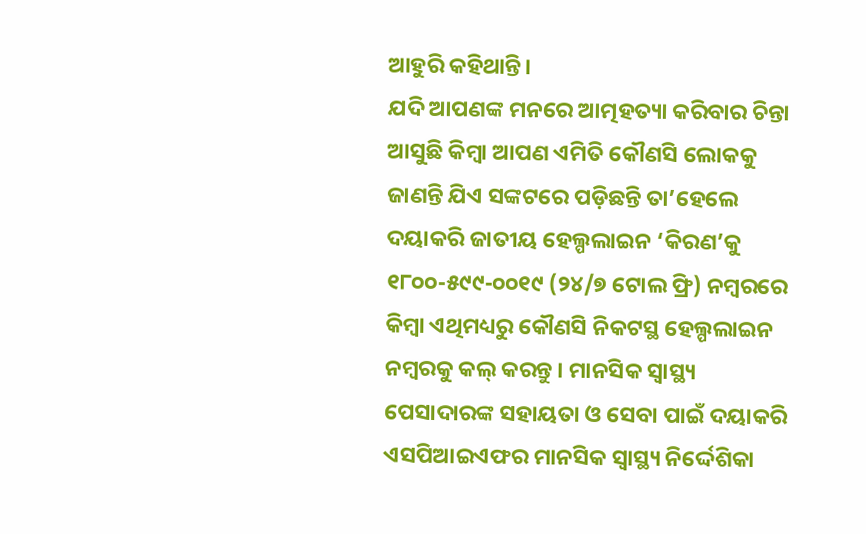ଆହୁରି କହିଥାନ୍ତି।
ଯଦି ଆପଣଙ୍କ ମନରେ ଆତ୍ମହତ୍ୟା କରିବାର ଚିନ୍ତା ଆସୁଛି କିମ୍ବା ଆପଣ ଏମିତି କୌଣସି ଲୋକକୁ ଜାଣନ୍ତି ଯିଏ ସଙ୍କଟରେ ପଡ଼ିଛନ୍ତି ତା’ହେଲେ ଦୟାକରି ଜାତୀୟ ହେଲ୍ପଲାଇନ ‘କିରଣ’କୁ ୧୮୦୦-୫୯୯-୦୦୧୯ (୨୪/୭ ଟୋଲ ଫ୍ରି) ନମ୍ବରରେ କିମ୍ବା ଏଥିମଧ୍ୟରୁ କୌଣସି ନିକଟସ୍ଥ ହେଲ୍ପଲାଇନ ନମ୍ବରକୁ କଲ୍ କରନ୍ତୁ । ମାନସିକ ସ୍ୱାସ୍ଥ୍ୟ ପେସାଦାରଙ୍କ ସହାୟତା ଓ ସେବା ପାଇଁ ଦୟାକରି ଏସପିଆଇଏଫର ମାନସିକ ସ୍ୱାସ୍ଥ୍ୟ ନିର୍ଦ୍ଦେଶିକା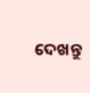ଦେଖନ୍ତୁ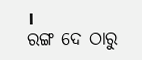।
ରଙ୍ଗ ଦେ ଠାରୁ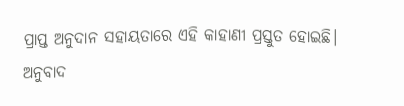ପ୍ରାପ୍ତ ଅନୁଦାନ ସହାୟତାରେ ଏହି କାହାଣୀ ପ୍ରସ୍ତୁତ ହୋଇଛି।
ଅନୁବାଦ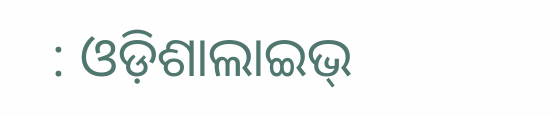: ଓଡ଼ିଶାଲାଇଭ୍